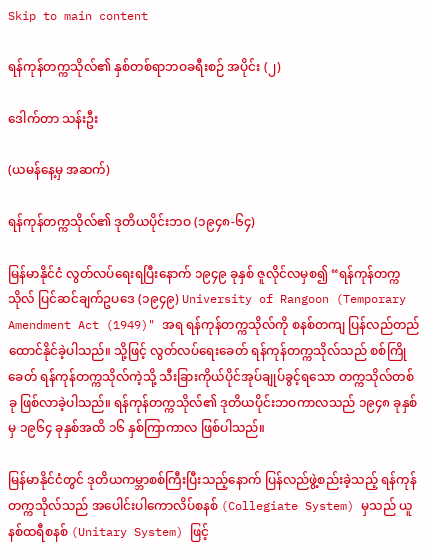Skip to main content

ရန်ကုန်တက္ကသိုလ်၏ နှစ်တစ်ရာဘဝခရီးစဉ် အပိုင်း (၂)

ဒေါက်တာ သန်းဦး

(ယမန်နေ့မှ အဆက်)

ရန်ကုန်တက္ကသိုလ်၏ ဒုတိယပိုင်းဘဝ (၁၉၄၈-၆၄)

မြန်မာနိုင်ငံ လွတ်လပ်ရေးရပြီးနောက် ၁၉၄၉ ခုနှစ် ဇူလိုင်လမှစ၍ “ရန်ကုန်တက္ကသိုလ် ပြင်ဆင်ချက်ဥပဒေ (၁၉၄၉) University of Rangoon (Temporary Amendment Act (1949)" အရ ရန်ကုန်တက္ကသိုလ်ကို စနစ်တကျ ပြန်လည်တည်ထောင်နိုင်ခဲ့ပါသည်။ သို့ဖြင့် လွတ်လပ်ရေးခေတ် ရန်ကုန်တက္ကသိုလ်သည် စစ်ကြိုခေတ် ရန်ကုန်တက္ကသိုလ်ကဲ့သို့ သီးခြားကိုယ်ပိုင်အုပ်ချုပ်ခွင့်ရသော တက္ကသိုလ်တစ်ခု ဖြစ်လာခဲ့ပါသည်။ ရန်ကုန်တက္ကသိုလ်၏ ဒုတိယပိုင်းဘဝကာလသည် ၁၉၄၈ ခုနှစ်မှ ၁၉၆၄ ခုနှစ်အထိ ၁၆ နှစ်ကြာကာလ ဖြစ်ပါသည်။

မြန်မာနိုင်ငံတွင် ဒုတိယကမ္ဘာစစ်ကြီးပြီးသည့်နောက် ပြန်လည်ဖွဲ့စည်းခဲ့သည့် ရန်ကုန်တက္ကသိုလ်သည် အပေါင်းပါကောလိပ်စနစ် (Collegiate System) မှသည် ယူနစ်ထရီစနစ် (Unitary System) ဖြင့်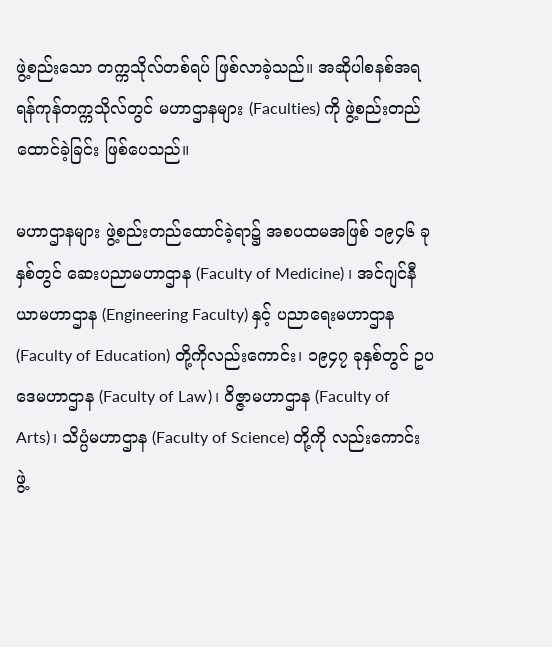ဖွဲ့စည်းသော တက္ကသိုလ်တစ်ရပ် ဖြစ်လာခဲ့သည်။ အဆိုပါစနစ်အရ ရန်ကုန်တက္ကသိုလ်တွင် မဟာဌာနများ (Faculties) ကို ဖွဲ့စည်းတည်ထောင်ခဲ့ခြင်း ဖြစ်ပေသည်။

မဟာဌာနများ ဖွဲ့စည်းတည်ထောင်ခဲ့ရာ၌ အစပထမအဖြစ် ၁၉၄၆ ခုနှစ်တွင် ဆေးပညာမဟာဌာန (Faculty of Medicine) ၊ အင်ဂျင်နီယာမဟာဌာန (Engineering Faculty) နှင့် ပညာရေးမဟာဌာန (Faculty of Education) တို့ကိုလည်းကောင်း၊ ၁၉၄၇ ခုနှစ်တွင် ဥပဒေမဟာဌာန (Faculty of Law)၊ ဝိဇ္ဇာမဟာဌာန (Faculty of Arts)၊ သိပ္ပံမဟာဌာန (Faculty of Science) တို့ကို လည်းကောင်း ဖွဲ့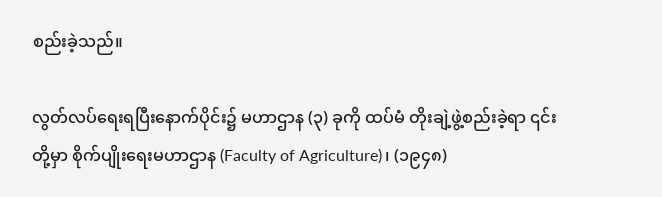စည်းခဲ့သည်။

လွတ်လပ်ရေးရပြီးနောက်ပိုင်း၌ မဟာဌာန (၃) ခုကို ထပ်မံ တိုးချဲ့ဖွဲ့စည်းခဲ့ရာ ၎င်းတို့မှာ စိုက်ပျိုးရေးမဟာဌာန (Faculty of Agriculture)၊ (၁၉၄၈)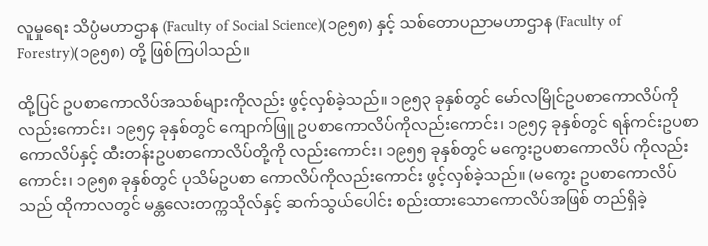လူမှုရေး သိပ္ပံမဟာဌာန (Faculty of Social Science)(၁၉၅၈) နှင့် သစ်တောပညာမဟာဌာန (Faculty of Forestry)(၁၉၅၈) တို့ ဖြစ်ကြပါသည်။

ထို့ပြင် ဥပစာကောလိပ်အသစ်များကိုလည်း ဖွင့်လှစ်ခဲ့သည်။ ၁၉၅၃ ခုနှစ်တွင် မော်လမြိုင်ဥပစာကောလိပ်ကို လည်းကောင်း၊ ၁၉၅၄ ခုနှစ်တွင် ကျောက်ဖြူ ဥပစာကောလိပ်ကိုလည်းကောင်း၊ ၁၉၅၄ ခုနှစ်တွင် ရန်ကင်းဥပစာကောလိပ်နှင့် ထီးတန်းဥပစာကောလိပ်တို့ကို လည်းကောင်း၊ ၁၉၅၅ ခုနှစ်တွင် မကွေးဥပစာကောလိပ် ကိုလည်းကောင်း၊ ၁၉၅၈ ခုနှစ်တွင် ပုသိမ်ဥပစာ ကောလိပ်ကိုလည်းကောင်း ဖွင့်လှစ်ခဲ့သည်။ (မကွေး ဥပစာကောလိပ်သည် ထိုကာလတွင် မန္တလေးတက္ကသိုလ်နှင့် ဆက်သွယ်ပေါင်း စည်းထားသောကောလိပ်အဖြစ် တည်ရှိခဲ့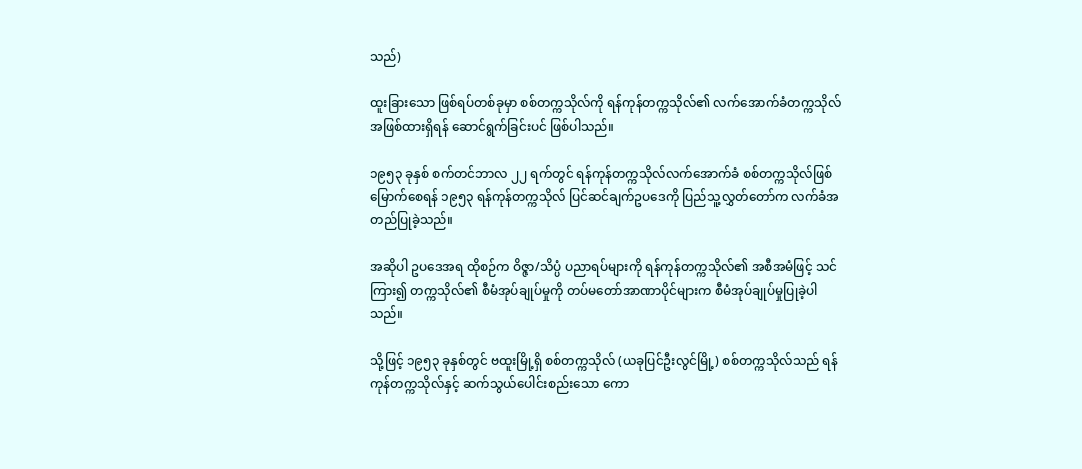သည်)

ထူးခြားသော ဖြစ်ရပ်တစ်ခုမှာ စစ်တက္ကသိုလ်ကို ရန်ကုန်တက္ကသိုလ်၏ လက်အောက်ခံတက္ကသိုလ်အဖြစ်ထားရှိရန် ဆောင်ရွက်ခြင်းပင် ဖြစ်ပါသည်။

၁၉၅၃ ခုနှစ် စက်တင်ဘာလ ၂၂ ရက်တွင် ရန်ကုန်တက္ကသိုလ်လက်အောက်ခံ စစ်တက္ကသိုလ်ဖြစ်မြောက်စေရန် ၁၉၅၃ ရန်ကုန်တက္ကသိုလ် ပြင်ဆင်ချက်ဥပဒေကို ပြည်သူ့လွှတ်တော်က လက်ခံအတည်ပြုခဲ့သည်။

အဆိုပါ ဥပဒေအရ ထိုစဉ်က ဝိဇ္ဇာ/သိပ္ပံ ပညာရပ်များကို ရန်ကုန်တက္ကသိုလ်၏ အစီအမံဖြင့် သင်ကြား၍ တက္ကသိုလ်၏ စီမံအုပ်ချုပ်မှုကို တပ်မတော်အာဏာပိုင်များက စီမံအုပ်ချုပ်မှုပြုခဲ့ပါသည်။

သို့ဖြင့် ၁၉၅၃ ခုနှစ်တွင် ဗထူးမြို့ရှိ စစ်တက္ကသိုလ် (ယခုပြင်ဦးလွင်မြို့) စစ်တက္ကသိုလ်သည် ရန်ကုန်တက္ကသိုလ်နှင့် ဆက်သွယ်ပေါင်းစည်းသော ကော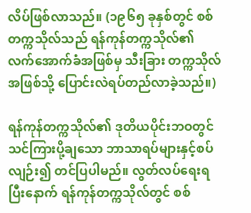လိပ်ဖြစ်လာသည်။ (၁၉၆၅ ခုနှစ်တွင် စစ်တက္ကသိုလ်သည် ရန်ကုန်တက္ကသိုလ်၏ လက်အောက်ခံအဖြစ်မှ သီးခြား တက္ကသိုလ်အဖြစ်သို့ ပြောင်းလဲရပ်တည်လာခဲ့သည်။)

ရန်ကုန်တက္ကသိုလ်၏ ဒုတိယပိုင်းဘဝတွင် သင်ကြားပို့ချသော ဘာသာရပ်များနှင့်စပ်လျဉ်း၍ တင်ပြပါမည်။ လွတ်လပ်ရေးရပြီးနောက် ရန်ကုန်တက္ကသိုလ်တွင် စစ်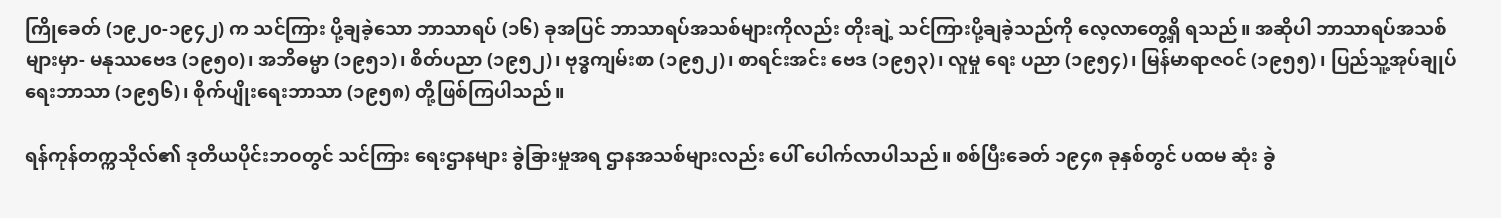ကြိုခေတ် (၁၉၂၀-၁၉၄၂) က သင်ကြား ပို့ချခဲ့သော ဘာသာရပ် (၁၆) ခုအပြင် ဘာသာရပ်အသစ်များကိုလည်း တိုးချဲ့ သင်ကြားပို့ချခဲ့သည်ကို လေ့လာတွေ့ရှိ ရသည်။ အဆိုပါ ဘာသာရပ်အသစ်များမှာ- မနုဿဗေဒ (၁၉၅၀)၊ အဘိဓမ္မာ (၁၉၅၁)၊ စိတ်ပညာ (၁၉၅၂)၊ ဗုဒ္ဓကျမ်းစာ (၁၉၅၂)၊ စာရင်းအင်း ဗေဒ (၁၉၅၃)၊ လူမှု ရေး ပညာ (၁၉၅၄)၊ မြန်မာရာဇဝင် (၁၉၅၅) ၊ ပြည်သူ့အုပ်ချုပ်ရေးဘာသာ (၁၉၅၆)၊ စိုက်ပျိုးရေးဘာသာ (၁၉၅၈) တို့ဖြစ်ကြပါသည်။

ရန်ကုန်တက္ကသိုလ်၏ ဒုတိယပိုင်းဘဝတွင် သင်ကြား ရေးဌာနများ ခွဲခြားမှုအရ ဌာနအသစ်များလည်း ပေါ် ပေါက်လာပါသည်။ စစ်ပြီးခေတ် ၁၉၄၈ ခုနှစ်တွင် ပထမ ဆုံး ခွဲ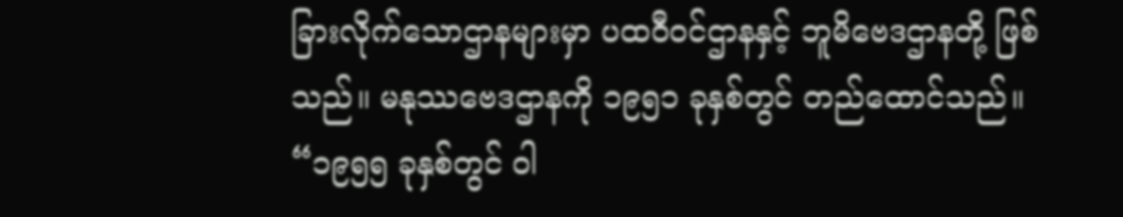ခြားလိုက်သောဌာနများမှာ ပထဝီဝင်ဌာနနှင့် ဘူမိဗေဒဌာနတို့ ဖြစ်သည်။ မနုဿဗေဒဌာနကို ၁၉၅၁ ခုနှစ်တွင် တည်ထောင်သည်။ “၁၉၅၅ ခုနှစ်တွင် ဝါ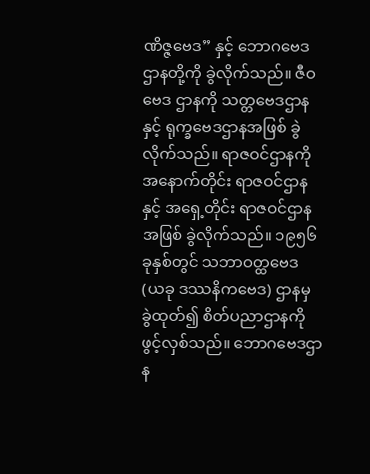ဏိဇ္ဇဗေဒ” နှင့် ဘောဂဗေဒဌာနတို့ကို ခွဲလိုက်သည်။ ဇီဝဗေဒ ဌာနကို သတ္တဗေဒဌာနနှင့် ရုက္ခဗေဒဌာနအဖြစ် ခွဲလိုက်သည်။ ရာဇဝင်ဌာနကို အနောက်တိုင်း ရာဇဝင်ဌာနနှင့် အရှေ့တိုင်း ရာဇဝင်ဌာနအဖြစ် ခွဲလိုက်သည်။ ၁၉၅၆ ခုနှစ်တွင် သဘာဝတ္ထဗေဒ (ယခု ဒဿနိကဗေဒ) ဌာနမှ ခွဲထုတ်၍ စိတ်ပညာဌာနကို ဖွင့်လှစ်သည်။ ဘောဂဗေဒဌာန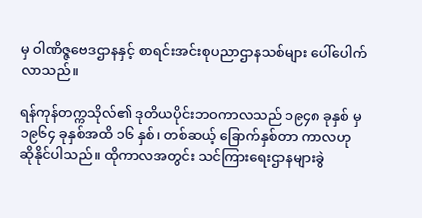မှ ဝါဏိဇ္ဇဗေဒဌာနနှင့် စာရင်းအင်းစုပညာဌာနသစ်များ ပေါ်ပေါက်လာသည်။

ရန်ကုန်တက္ကသိုလ်၏ ဒုတိယပိုင်းဘဝကာလသည် ၁၉၄၈ ခုနှစ် မှ ၁၉၆၄ ခုနှစ်အထိ ၁၆ နှစ်၊ တစ်ဆယ့် ခြောက်နှစ်တာ ကာလဟု ဆိုနိုင်ပါသည်။ ထိုကာလအတွင်း သင်ကြားရေးဌာနများခွဲ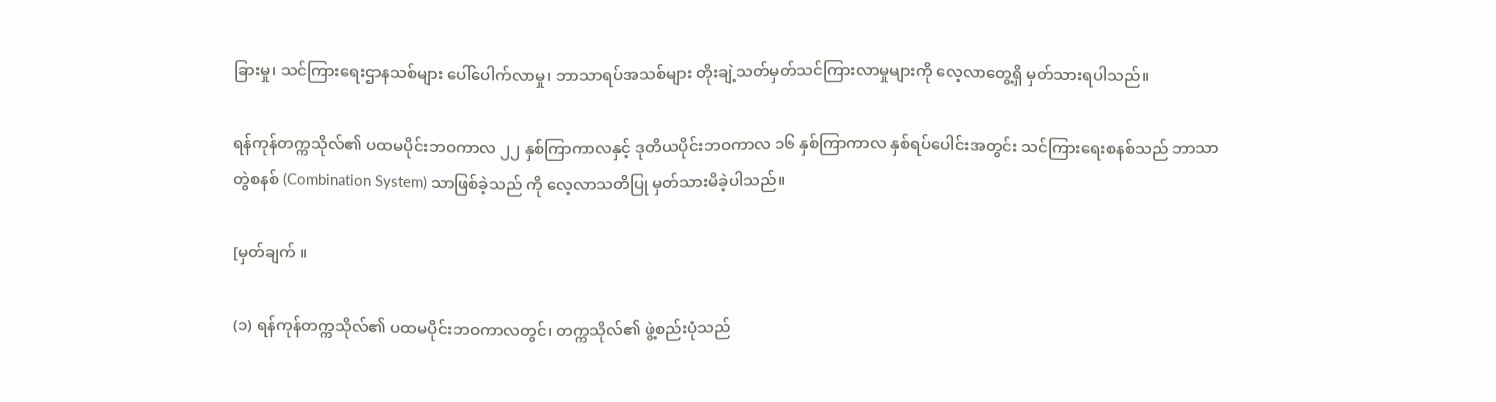ခြားမှု၊ သင်ကြားရေးဌာနသစ်များ ပေါ်ပေါက်လာမှု၊ ဘာသာရပ်အသစ်များ တိုးချဲ့သတ်မှတ်သင်ကြားလာမှုများကို လေ့လာတွေ့ရှိ မှတ်သားရပါသည်။

ရန်ကုန်တက္ကသိုလ်၏ ပထမပိုင်းဘဝကာလ ၂၂ နှစ်ကြာကာလနှင့် ဒုတိယပိုင်းဘဝကာလ ၁၆ နှစ်ကြာကာလ နှစ်ရပ်ပေါင်းအတွင်း သင်ကြားရေးစနစ်သည် ဘာသာတွဲစနစ် (Combination System) သာဖြစ်ခဲ့သည် ကို လေ့လာသတိပြု မှတ်သားမိခဲ့ပါသည်။

[မှတ်ချက် ။

(၁) ရန်ကုန်တက္ကသိုလ်၏ ပထမပိုင်းဘဝကာလတွင်၊ တက္ကသိုလ်၏ ဖွဲ့စည်းပုံသည်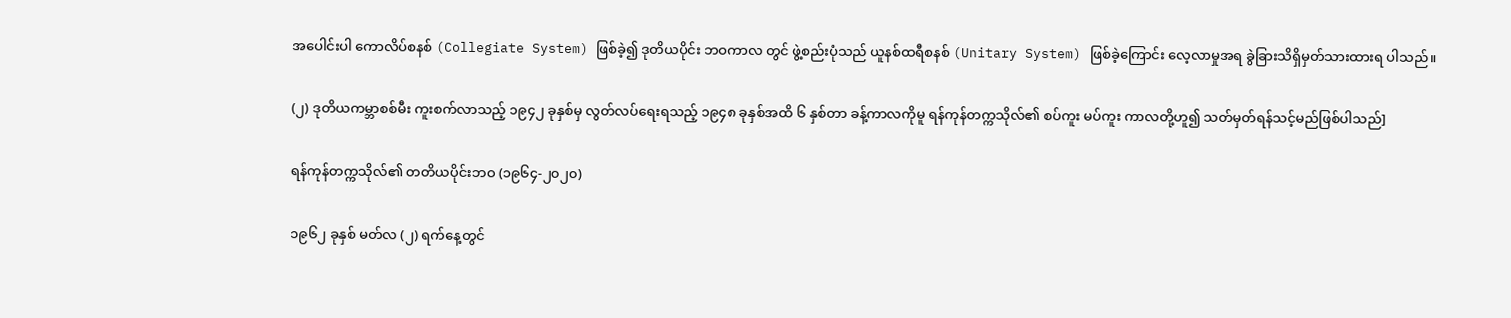အပေါင်းပါ ကောလိပ်စနစ် (Collegiate System) ဖြစ်ခဲ့၍ ဒုတိယပိုင်း ဘဝကာလ တွင် ဖွဲ့စည်းပုံသည် ယူနစ်ထရီစနစ် (Unitary System) ဖြစ်ခဲ့ကြောင်း လေ့လာမှုအရ ခွဲခြားသိရှိမှတ်သားထားရ ပါသည်။

(၂) ဒုတိယကမ္ဘာစစ်မီး ကူးစက်လာသည့် ၁၉၄၂ ခုနှစ်မှ လွတ်လပ်ရေးရသည့် ၁၉၄၈ ခုနှစ်အထိ ၆ နှစ်တာ ခန့်ကာလကိုမူ ရန်ကုန်တက္ကသိုလ်၏ စပ်ကူး မပ်ကူး ကာလတို့ဟူ၍ သတ်မှတ်ရန်သင့်မည်ဖြစ်ပါသည်]

ရန်ကုန်တက္ကသိုလ်၏ တတိယပိုင်းဘဝ (၁၉၆၄-၂၀၂၀)

၁၉၆၂ ခုနှစ် မတ်လ (၂) ရက်နေ့တွင်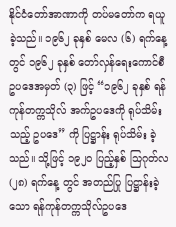နိုင်ငံတော်အာဏာကို တပ်မတော်က ရယူခဲ့သည်။ ၁၉၆၂ ခုနှစ် မေလ (၆) ရက်နေ့တွင် ၁၉၆၂ ခုနှစ် တော်လှန်ရေးကောင်စီ ဥပဒေအမှတ် (၃) ဖြင့် “၁၉၆၂ ခုနှစ် ရန်ကုန်တက္ကသိုလ် အက်ဥပဒေကို ရုပ်သိမ်းသည့် ဥပဒေ” ကို ပြဋ္ဌာန်း ရုပ်သိမ်း ခဲ့သည်။ သို့ဖြင့် ၁၉၂၀ ပြည့်နှစ် သြဂုတ်လ (၂၈) ရက်နေ့ တွင် အတည်ပြု ပြဋ္ဌာန်းခဲ့သော ရန်ကုန်တက္ကသိုလ်ဥပဒေ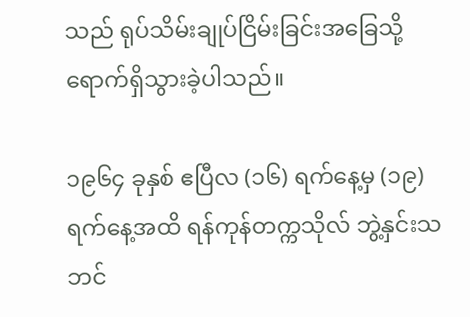သည် ရုပ်သိမ်းချုပ်ငြိမ်းခြင်းအခြေသို့ ရောက်ရှိသွားခဲ့ပါသည်။

၁၉၆၄ ခုနှစ် ဧပြီလ (၁၆) ရက်နေ့မှ (၁၉) ရက်နေ့အထိ ရန်ကုန်တက္ကသိုလ် ဘွဲ့နှင်းသဘင်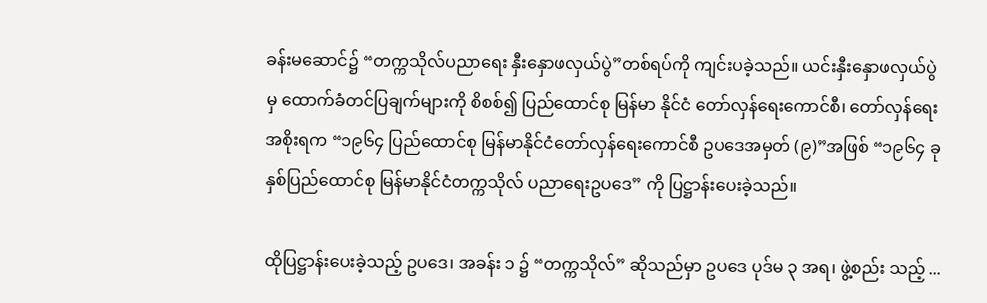ခန်းမဆောင်၌ “တက္ကသိုလ်ပညာရေး နှီးနှောဖလှယ်ပွဲ”တစ်ရပ်ကို ကျင်းပခဲ့သည်။ ယင်းနှီးနှောဖလှယ်ပွဲမှ ထောက်ခံတင်ပြချက်များကို စိစစ်၍ ပြည်ထောင်စု မြန်မာ နိုင်ငံ တော်လှန်ရေးကောင်စီ၊ တော်လှန်ရေးအစိုးရက “၁၉၆၄ ပြည်ထောင်စု မြန်မာနိုင်ငံတော်လှန်ရေးကောင်စီ ဥပဒေအမှတ် (၉)”အဖြစ် “၁၉၆၄ ခုနှစ်ပြည်ထောင်စု မြန်မာနိုင်ငံတက္ကသိုလ် ပညာရေးဥပဒေ” ကို ပြဋ္ဌာန်းပေးခဲ့သည်။

ထိုပြဋ္ဌာန်းပေးခဲ့သည့် ဥပဒေ၊ အခန်း ၁ ၌ “တက္ကသိုလ်” ဆိုသည်မှာ ဥပဒေ ပုဒ်မ ၃ အရ၊ ဖွဲ့စည်း သည့် ...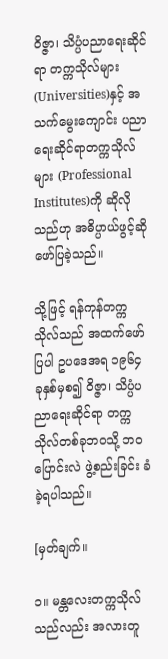ဝိဇ္ဇာ၊ သိပ္ပံပညာရေးဆိုင်ရာ တက္ကသိုလ်များ (Universities)နှင့် အသက်မွေးကျောင်း ပညာရေးဆိုင်ရာတက္ကသိုလ်များ (Professional Institutes)ကို ဆိုလိုသည်ဟု အဓိပ္ပာယ်ဖွင့်ဆိုဖော်ပြခဲ့သည်။

သို့ဖြင့် ရန်ကုန်တက္ကသိုလ်သည် အထက်ဖော်ပြပါ ဥပဒေအရ ၁၉၆၄ ခုနှစ်မှစ၍ ဝိဇ္ဇာ၊ သိပ္ပံပညာရေးဆိုင်ရာ တက္ကသိုလ်တစ်ခုဘဝသို့ ဘဝပြောင်းလဲ ဖွဲ့စည်းခြင်း ခံခဲ့ရပါသည်။

[မှတ်ချက်။

၁။ မန္တလေးတက္ကသိုလ်သည်လည်း အလားတူ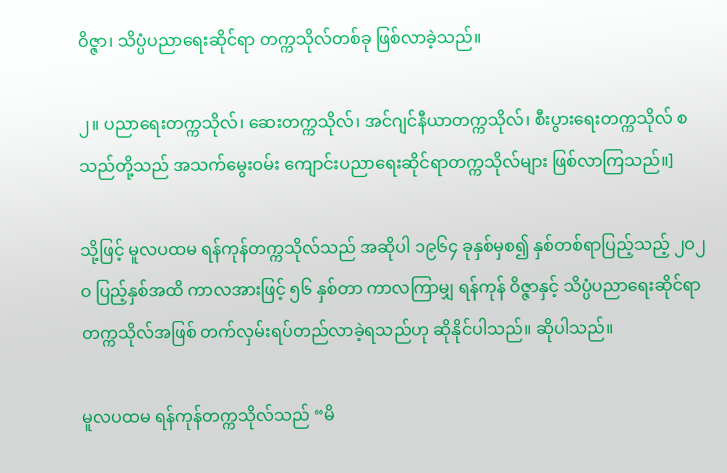ဝိဇ္ဇာ၊ သိပ္ပံပညာရေးဆိုင်ရာ တက္ကသိုလ်တစ်ခု ဖြစ်လာခဲ့သည်။

၂။ ပညာရေးတက္ကသိုလ်၊ ဆေးတက္ကသိုလ်၊ အင်ဂျင်နီယာတက္ကသိုလ်၊ စီးပွားရေးတက္ကသိုလ် စသည်တို့သည် အသက်မွေးဝမ်း ကျောင်းပညာရေးဆိုင်ရာတက္ကသိုလ်များ ဖြစ်လာကြသည်။]

သို့ဖြင့် မူလပထမ ရန်ကုန်တက္ကသိုလ်သည် အဆိုပါ ၁၉၆၄ ခုနှစ်မှစ၍ နှစ်တစ်ရာပြည့်သည့် ၂ဝ၂ဝ ပြည့်နှစ်အထိ ကာလအားဖြင့် ၅၆ နှစ်တာ ကာလကြာမျှ ရန်ကုန် ဝိဇ္ဇာနှင့် သိပ္ပံပညာရေးဆိုင်ရာ တက္ကသိုလ်အဖြစ် တက်လှမ်းရပ်တည်လာခဲ့ရသည်ဟု ဆိုနိုင်ပါသည်။ ဆိုပါသည်။

မူလပထမ ရန်ကုန်တက္ကသိုလ်သည် “မိ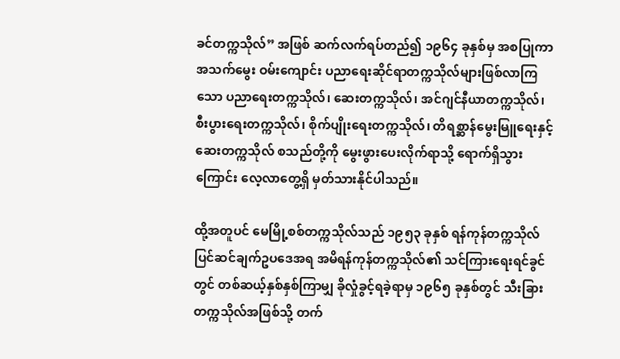ခင်တက္ကသိုလ်” အဖြစ် ဆက်လက်ရပ်တည်၍ ၁၉၆၄ ခုနှစ်မှ အစပြုကာ အသက်မွေး ဝမ်းကျောင်း ပညာရေးဆိုင်ရာတက္ကသိုလ်များဖြစ်လာကြသော ပညာရေးတက္ကသိုလ်၊ ဆေးတက္ကသိုလ်၊ အင်ဂျင်နီယာတက္ကသိုလ်၊ စီးပွားရေးတက္ကသိုလ်၊ စိုက်ပျိုးရေးတက္ကသိုလ်၊ တိရစ္ဆာန်မွေးမြူရေးနှင့် ဆေးတက္ကသိုလ် စသည်တို့ကို မွေးဖွားပေးလိုက်ရာသို့ ရောက်ရှိသွားကြောင်း လေ့လာတွေ့ရှိ မှတ်သားနိုင်ပါသည်။

ထို့အတူပင် မေမြို့စစ်တက္ကသိုလ်သည် ၁၉၅၃ ခုနှစ် ရန်ကုန်တက္ကသိုလ် ပြင်ဆင်ချက်ဥပဒေအရ အမိရန်ကုန်တက္ကသိုလ်၏ သင်ကြားရေးရင်ခွင်တွင် တစ်ဆယ့်နှစ်နှစ်ကြာမျှ ခိုလှုံခွင့်ရခဲ့ရာမှ ၁၉၆၅ ခုနှစ်တွင် သီးခြားတက္ကသိုလ်အဖြစ်သို့ တက်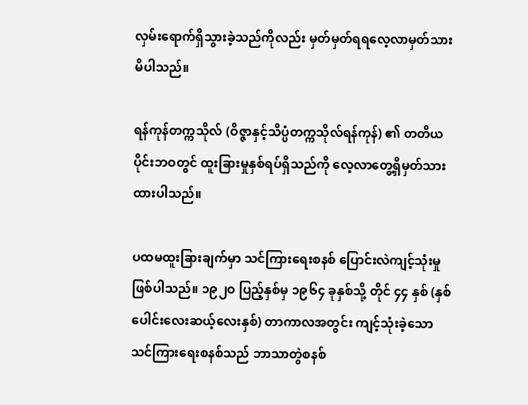လှမ်းရောက်ရှိသွားခဲ့သည်ကိုလည်း မှတ်မှတ်ရရလေ့လာမှတ်သားမိပါသည်။

ရန်ကုန်တက္ကသိုလ် (ဝိဇ္ဇာနှင့်သိပ္ပံတက္ကသိုလ်ရန်ကုန်) ၏ တတိယပိုင်းဘဝတွင် ထူးခြားမှုနှစ်ရပ်ရှိသည်ကို လေ့လာတွေ့ရှိမှတ်သားထားပါသည်။

ပထမထူးခြားချက်မှာ သင်ကြားရေးစနစ် ပြောင်းလဲကျင့်သုံးမှုဖြစ်ပါသည်။ ၁၉၂ဝ ပြည့်နှစ်မှ ၁၉၆၄ ခုနှစ်သို့ တိုင် ၄၄ နှစ် (နှစ်ပေါင်းလေးဆယ့်လေးနှစ်) တာကာလအတွင်း ကျင့်သုံးခဲ့သော သင်ကြားရေးစနစ်သည် ဘာသာတွဲစနစ်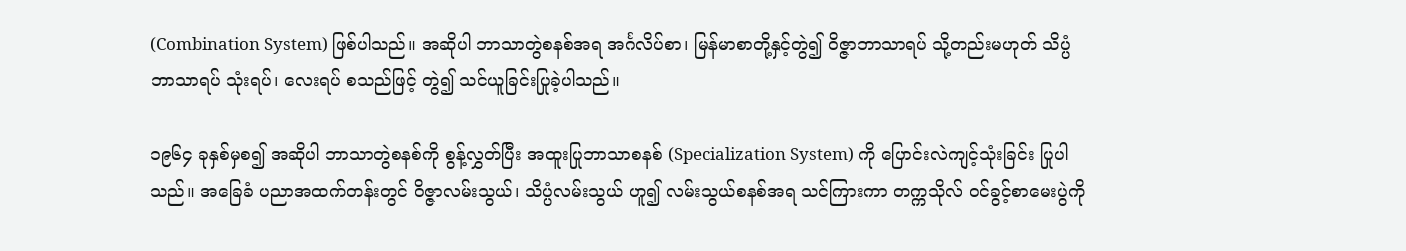(Combination System) ဖြစ်ပါသည်။ အဆိုပါ ဘာသာတွဲစနစ်အရ အင်္ဂလိပ်စာ၊ မြန်မာစာတို့နှင့်တွဲ၍ ဝိဇ္ဇာဘာသာရပ် သို့တည်းမဟုတ် သိပ္ပံဘာသာရပ် သုံးရပ်၊ လေးရပ် စသည်ဖြင့် တွဲ၍ သင်ယူခြင်းပြုခဲ့ပါသည်။

၁၉၆၄ ခုနှစ်မှစ၍ အဆိုပါ ဘာသာတွဲစနစ်ကို စွန့်လွှတ်ပြီး အထူးပြုဘာသာစနစ် (Specialization System) ကို ပြောင်းလဲကျင့်သုံးခြင်း ပြုပါသည်။ အခြေခံ ပညာအထက်တန်းတွင် ဝိဇ္ဇာလမ်းသွယ်၊ သိပ္ပံလမ်းသွယ် ဟူ၍ လမ်းသွယ်စနစ်အရ သင်ကြားကာ တက္ကသိုလ် ဝင်ခွင့်စာမေးပွဲကို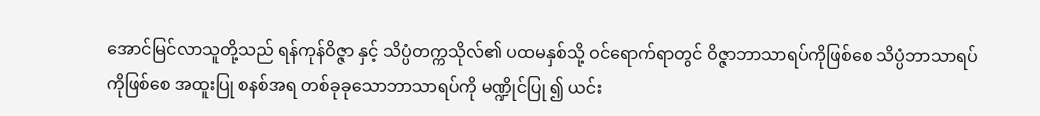အောင်မြင်လာသူတို့သည် ရန်ကုန်ဝိဇ္ဇာ နှင့် သိပ္ပံတက္ကသိုလ်၏ ပထမနှစ်သို့ ဝင်ရောက်ရာတွင် ဝိဇ္ဇာဘာသာရပ်ကိုဖြစ်စေ သိပ္ပံဘာသာရပ်ကိုဖြစ်စေ အထူးပြု စနစ်အရ တစ်ခုခုသောဘာသာရပ်ကို မဏ္ဍိုင်ပြု ၍ ယင်း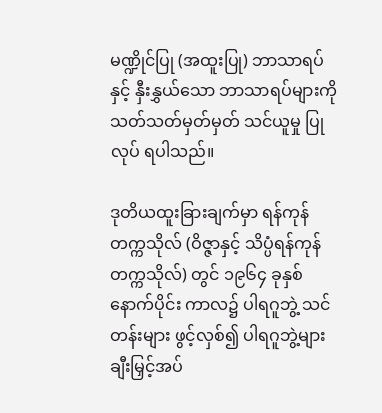မဏ္ဍိုင်ပြု (အထူးပြု) ဘာသာရပ်နှင့် နှီးနွှယ်သော ဘာသာရပ်များကို သတ်သတ်မှတ်မှတ် သင်ယူမှု ပြုလုပ် ရပါသည်။

ဒုတိယထူးခြားချက်မှာ ရန်ကုန်တက္ကသိုလ် (ဝိဇ္ဇာနှင့် သိပ္ပံရန်ကုန်တက္ကသိုလ်) တွင် ၁၉၆၄ ခုနှစ် နောက်ပိုင်း ကာလ၌ ပါရဂူဘွဲ့ သင်တန်းများ ဖွင့်လှစ်၍ ပါရဂူဘွဲ့များ ချီးမြှင့်အပ်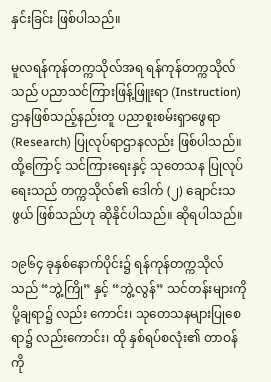နှင်းခြင်း ဖြစ်ပါသည်။

မူလရန်ကုန်တက္ကသိုလ်အရ ရန်ကုန်တက္ကသိုလ်သည် ပညာသင်ကြားဖြန့်ဖြူးရာ (Instruction) ဌာနဖြစ်သည့်နည်းတူ ပညာစူးစမ်းရှာဖွေရာ (Research) ပြုလုပ်ရာဌာနလည်း ဖြစ်ပါသည်။ ထို့ကြောင့် သင်ကြားရေးနှင့် သုတေသန ပြုလုပ်ရေးသည် တက္ကသိုလ်၏ ဒေါက် (၂) ချောင်းသဖွယ် ဖြစ်သည်ဟု ဆိုနိုင်ပါသည်။ ဆိုရပါသည်။

၁၉၆၄ ခုနှစ်နောက်ပိုင်း၌ ရန်ကုန်တက္ကသိုလ်သည် “ဘွဲ့ကြို” နှင့် “ဘွဲ့လွန်” သင်တန်းများကို ပို့ချရာ၌ လည်း ကောင်း၊ သုတေသနများပြုစေရာ၌ လည်းကောင်း၊ ထို နှစ်ရပ်စလုံး၏ တာဝန်ကို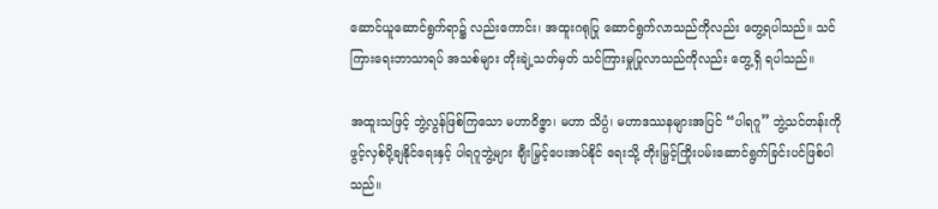ဆောင်ယူဆောင်ရွက်ရာ၌ လည်းကောင်း၊ အထူးဂရုပြု ဆောင်ရွက်လာသည်ကိုလည်း တွေ့ရပါသည်။ သင်ကြားရေးဘာသာရပ် အသစ်များ တိုးချဲ့သတ်မှတ် သင်ကြားမှုပြုလာသည်ကိုလည်း တွေ့ရှိ ရပါသည်။

အထူးသဖြင့် ဘွဲ့လွန်ဖြစ်ကြသော မဟာဝိဇ္ဇာ၊ မဟာ သိပ္ပံ၊ မဟာဒဿနများအပြင် “ပါရဂူ” ဘွဲ့သင်တန်းကို ဖွင့်လှစ်ပို့ချနိုင်ရေးနှင့် ပါရဂူဘွဲ့များ ချီးမြှင့်ပေးအပ်နိုင် ရေးသို့ တိုးမြှင့်ကြိုးပမ်းဆောင်ရွက်ခြင်းပင်ဖြစ်ပါသည်။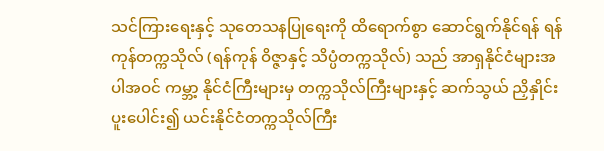သင်ကြားရေးနှင့် သုတေသနပြုရေးကို ထိရောက်စွာ ဆောင်ရွက်နိုင်ရန် ရန်ကုန်တက္ကသိုလ် (ရန်ကုန် ဝိဇ္ဇာနှင့် သိပ္ပံတက္ကသိုလ်) သည် အာရှနိုင်ငံများအပါအဝင် ကမ္ဘာ့ နိုင်ငံကြီးများမှ တက္ကသိုလ်ကြီးများနှင့် ဆက်သွယ် ညှိနှိုင်းပူးပေါင်း၍ ယင်းနိုင်ငံတက္ကသိုလ်ကြီး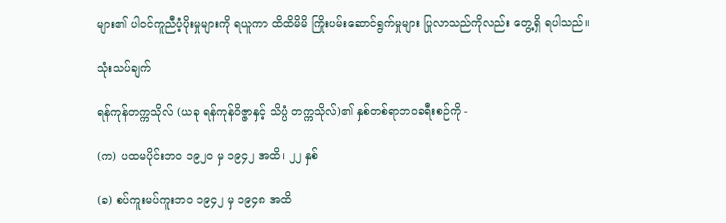များ၏ ပါဝင်ကူညီပံ့ပိုးမှုများကို ရယူကာ ထိထိမိမိ ကြိုးပမ်းဆောင်ရွက်မှုများ ပြုလာသည်ကိုလည်း တွေ့ရှိ ရပါသည်။

သုံးသပ်ချက်

ရန်ကုန်တက္ကသိုလ် (ယခု ရန်ကုန်ဝိဇ္ဇာနှင့် သိပ္ပံ တက္ကသိုလ်)၏ နှစ်တစ်ရာဘဝခရီးစဉ်ကို -

(က) ပထမပိုင်းဘဝ ၁၉၂ဝ မှ ၁၉၄၂ အထိ၊ ၂၂ နှစ်

(ခ) စပ်ကူးမပ်ကူးဘဝ ၁၉၄၂ မှ ၁၉၄၈ အထိ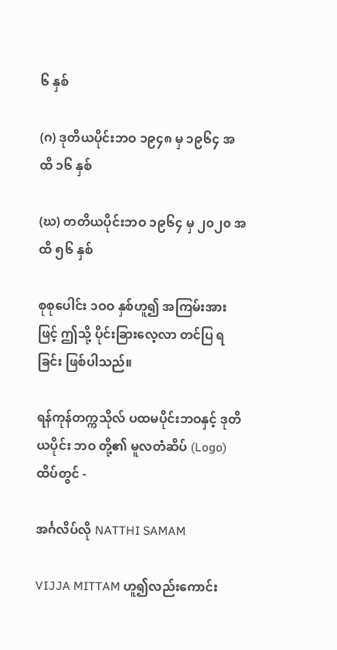၆ နှစ်

(ဂ) ဒုတိယပိုင်းဘဝ ၁၉၄၈ မှ ၁၉၆၄ အထိ ၁၆ နှစ်

(ဃ) တတိယပိုင်းဘဝ ၁၉၆၄ မှ ၂၀၂၀ အထိ ၅၆ နှစ်

စုစုပေါင်း ၁ဝဝ နှစ်ဟူ၍ အကြမ်းအားဖြင့် ဤသို့ ပိုင်းခြားလေ့လာ တင်ပြ ရခြင်း ဖြစ်ပါသည်။

ရန်ကုန်တက္ကသိုလ် ပထမပိုင်းဘဝနှင့် ဒုတိယပိုင်း ဘဝ တို့၏ မူလတံဆိပ် (Logo) ထိပ်တွင် -

အင်္ဂလိပ်လို NATTHI SAMAM

VIJJA MITTAM ဟူ၍လည်းကောင်း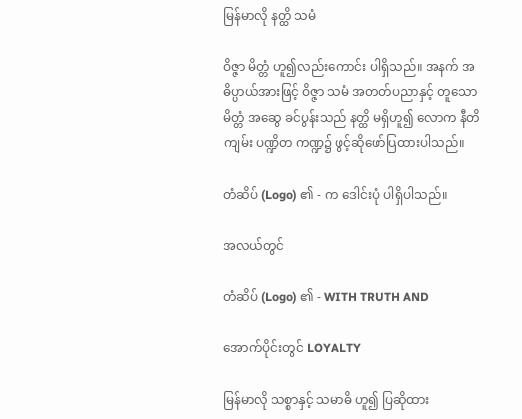မြန်မာလို နတ္ထိ သမံ

ဝိဇ္ဇာ မိတ္တံ ဟူ၍လည်းကောင်း ပါရှိသည်။ အနက် အဓိပ္ပာယ်အားဖြင့် ဝိဇ္ဇာ သမံ အတတ်ပညာနှင့် တူသော မိတ္တံ အဆွေ ခင်ပွန်းသည် နတ္ထိ မရှိဟူ၍ လောက နီတိကျမ်း ပဏ္ဍိတ ကဏ္ဍ၌ ဖွင့်ဆိုဖော်ပြထားပါသည်။

တံဆိပ် (Logo) ၏ - က ဒေါင်းပုံ ပါရှိပါသည်။

အလယ်တွင်

တံဆိပ် (Logo) ၏ - WITH TRUTH AND

အောက်ပိုင်းတွင် LOYALTY

မြန်မာလို သစ္စာနှင့် သမာဓိ ဟူ၍ ပြဆိုထား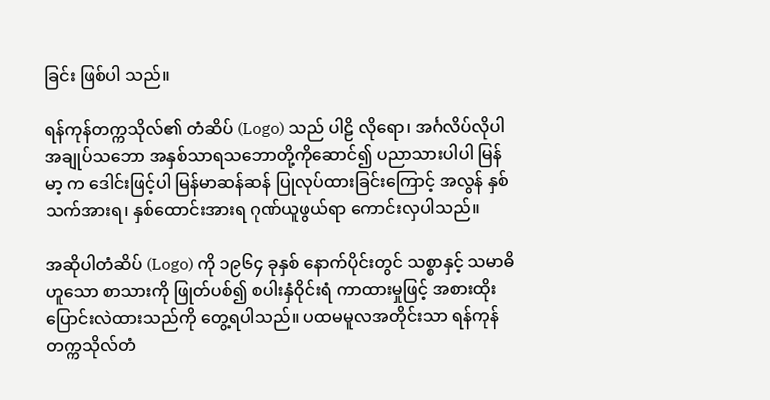ခြင်း ဖြစ်ပါ သည်။

ရန်ကုန်တက္ကသိုလ်၏ တံဆိပ် (Logo) သည် ပါဠိ လိုရော၊ အင်္ဂလိပ်လိုပါ အချုပ်သဘော အနှစ်သာရသဘောတို့ကိုဆောင်၍ ပညာသားပါပါ မြန်မာ့ က ဒေါင်းဖြင့်ပါ မြန်မာဆန်ဆန် ပြုလုပ်ထားခြင်းကြောင့် အလွန် နှစ်သက်အားရ၊ နှစ်ထောင်းအားရ ဂုဏ်ယူဖွယ်ရာ ကောင်းလှပါသည်။

အဆိုပါတံဆိပ် (Logo) ကို ၁၉၆၄ ခုနှစ် နောက်ပိုင်းတွင် သစ္စာနှင့် သမာဓိဟူသော စာသားကို ဖြုတ်ပစ်၍ စပါးနှံဝိုင်းရံ ကာထားမှုဖြင့် အစားထိုးပြောင်းလဲထားသည်ကို တွေ့ရပါသည်။ ပထမမူလအတိုင်းသာ ရန်ကုန် တက္ကသိုလ်တံ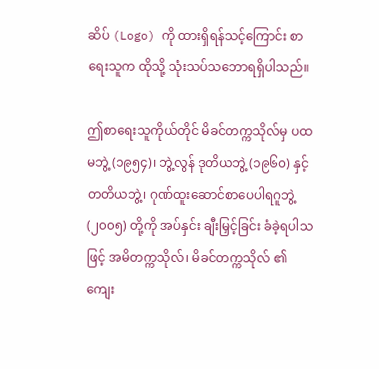ဆိပ် (Logo) ကို ထားရှိရန်သင့်ကြောင်း စာရေးသူက ထိုသို့ သုံးသပ်သဘောရရှိပါသည်။

ဤစာရေးသူကိုယ်တိုင် မိခင်တက္ကသိုလ်မှ ပထမဘွဲ့ (၁၉၅၄)၊ ဘွဲ့လွန် ဒုတိယဘွဲ့ (၁၉၆၀) နှင့် တတိယဘွဲ့၊ ဂုဏ်ထူးဆောင်စာပေပါရဂူဘွဲ့ (၂၀၀၅) တို့ကို အပ်နှင်း ချီးမြှင့်ခြင်း ခံခဲ့ရပါသဖြင့် အမိတက္ကသိုလ်၊ မိခင်တက္ကသိုလ် ၏ ကျေး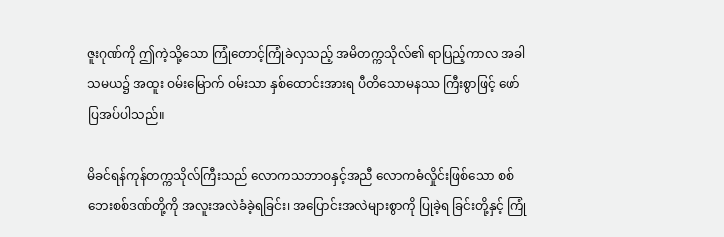ဇူးဂုဏ်ကို ဤကဲ့သို့သော ကြုံတောင့်ကြုံခဲလှသည့် အမိတက္ကသိုလ်၏ ရာပြည့်ကာလ အခါသမယ၌ အထူး ဝမ်းမြောက် ဝမ်းသာ နှစ်ထောင်းအားရ ပီတိသောမနဿ ကြီးစွာဖြင့် ဖော်ပြအပ်ပါသည်။

မိခင်ရန်ကုန်တက္ကသိုလ်ကြီးသည် လောကသဘာဝနှင့်အညီ လောကဓံလှိုင်းဖြစ်သော စစ်ဘေးစစ်ဒဏ်တို့ကို အလူးအလဲခံခဲ့ရခြင်း၊ အပြောင်းအလဲများစွာကို ပြုခဲ့ရ ခြင်းတို့နှင့် ကြုံ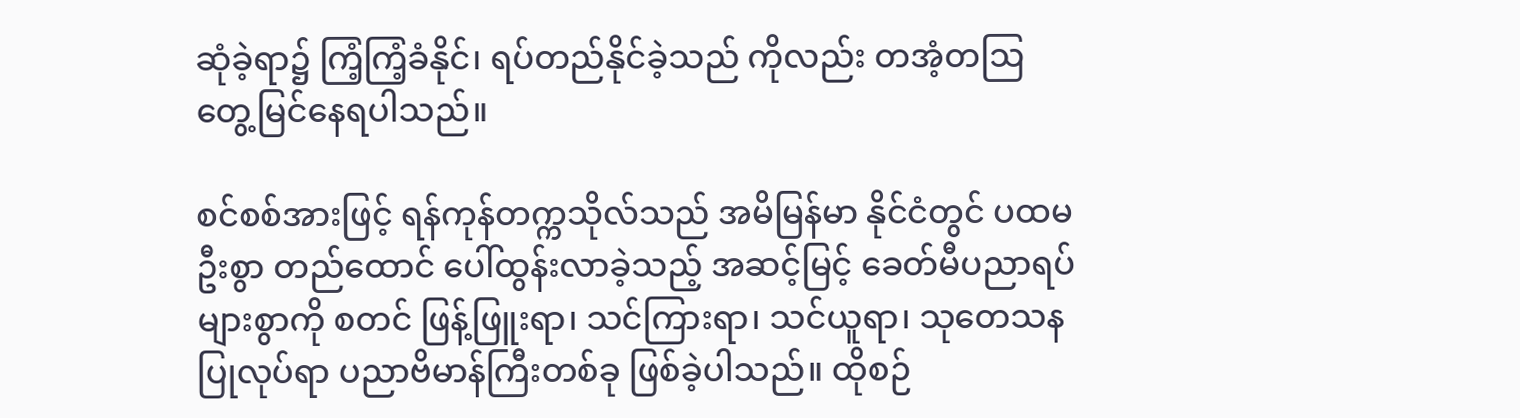ဆုံခဲ့ရာ၌ ကြံ့ကြံ့ခံနိုင်၊ ရပ်တည်နိုင်ခဲ့သည် ကိုလည်း တအံ့တဩ တွေ့မြင်နေရပါသည်။

စင်စစ်အားဖြင့် ရန်ကုန်တက္ကသိုလ်သည် အမိမြန်မာ နိုင်ငံတွင် ပထမဦးစွာ တည်ထောင် ပေါ်ထွန်းလာခဲ့သည့် အဆင့်မြင့် ခေတ်မီပညာရပ်များစွာကို စတင် ဖြန့်ဖြူးရာ၊ သင်ကြားရာ၊ သင်ယူရာ၊ သုတေသနပြုလုပ်ရာ ပညာဗိမာန်ကြီးတစ်ခု ဖြစ်ခဲ့ပါသည်။ ထိုစဉ်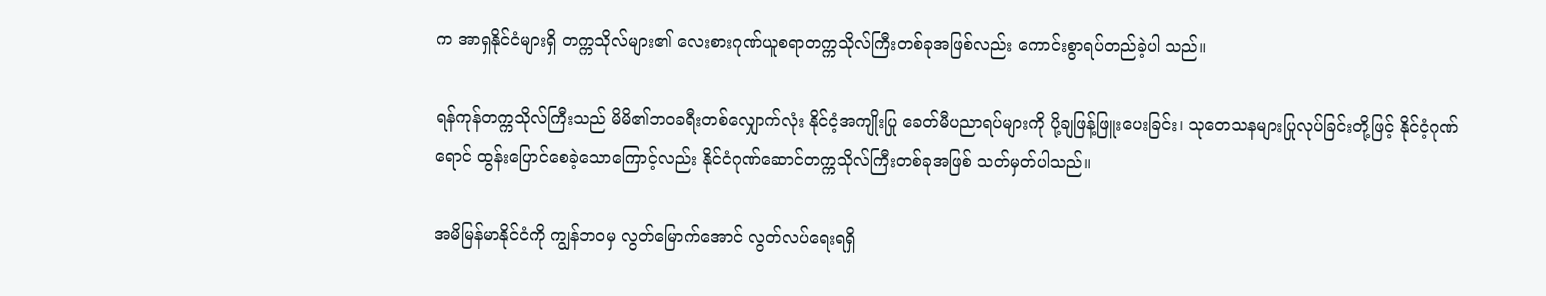က အာရှနိုင်ငံများရှိ တက္ကသိုလ်များ၏ လေးစားဂုဏ်ယူစရာတက္ကသိုလ်ကြီးတစ်ခုအဖြစ်လည်း ကောင်းစွာရပ်တည်ခဲ့ပါ သည်။

ရန်ကုန်တက္ကသိုလ်ကြီးသည် မိမိ၏ဘဝခရီးတစ်လျှောက်လုံး နိုင်ငံ့အကျိုးပြု ခေတ်မီပညာရပ်များကို ပို့ချဖြန့်ဖြူးပေးခြင်း၊ သုတေသနများပြုလုပ်ခြင်းတို့ဖြင့် နိုင်ငံ့ဂုဏ်ရောင် ထွန်းပြောင်စေခဲ့သောကြောင့်လည်း နိုင်ငံဂုဏ်ဆောင်တက္ကသိုလ်ကြီးတစ်ခုအဖြစ် သတ်မှတ်ပါသည်။

အမိမြန်မာနိုင်ငံကို ကျွန်ဘဝမှ လွတ်မြောက်အောင် လွတ်လပ်ရေးရရှိ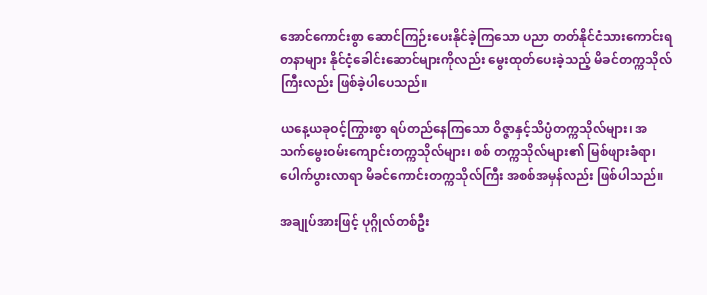အောင်ကောင်းစွာ ဆောင်ကြဉ်းပေးနိုင်ခဲ့ကြသော ပညာ တတ်နိုင်ငံသားကောင်းရတနာများ နိုင်ငံ့ခေါင်းဆောင်များကိုလည်း မွေးထုတ်ပေးခဲ့သည့် မိခင်တက္ကသိုလ်ကြီးလည်း ဖြစ်ခဲ့ပါပေသည်။

ယနေ့ယခုဝင့်ကြွားစွာ ရပ်တည်နေကြသော ဝိဇ္ဇာနှင့်သိပ္ပံတက္ကသိုလ်များ၊ အသက်မွေးဝမ်းကျောင်းတက္ကသိုလ်များ၊ စစ် တက္ကသိုလ်များ၏ မြစ်ဖျားခံရာ၊ ပေါက်ပွားလာရာ မိခင်ကောင်းတက္ကသိုလ်ကြီး အစစ်အမှန်လည်း ဖြစ်ပါသည်။

အချုပ်အားဖြင့် ပုဂ္ဂိုလ်တစ်ဦး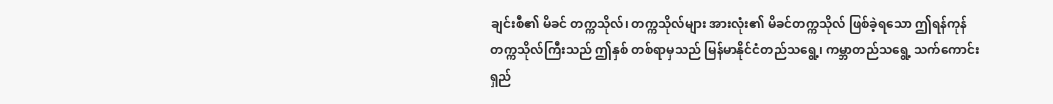ချင်းစီ၏ မိခင် တက္ကသိုလ်၊ တက္ကသိုလ်များ အားလုံး၏ မိခင်တက္ကသိုလ် ဖြစ်ခဲ့ရသော ဤရန်ကုန်တက္ကသိုလ်ကြီးသည် ဤနှစ် တစ်ရာမှသည် မြန်မာနိုင်ငံတည်သရွေ့၊ ကမ္ဘာတည်သရွေ့ သက်ကောင်းရှည်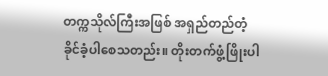တက္ကသိုလ်ကြီးအဖြစ် အရှည်တည်တံ့ ခိုင်ခံ့ပါစေသတည်း။ တိုးတက်ဖွံ့ဖြိုးပါ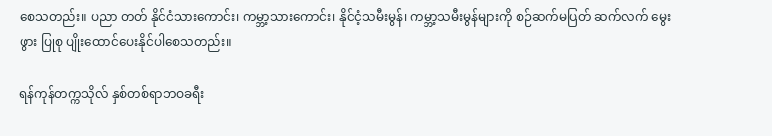စေသတည်း။ ပညာ တတ် နိုင်ငံသားကောင်း၊ ကမ္ဘာ့သားကောင်း၊ နိုင်ငံ့သမီးမွန်၊ ကမ္ဘာ့သမီးမွန်များကို စဉ်ဆက်မပြတ် ဆက်လက် မွေးဖွား ပြုစု ပျိုးထောင်ပေးနိုင်ပါစေသတည်း။

ရန်ကုန်တက္ကသိုလ် နှစ်တစ်ရာဘဝခရီး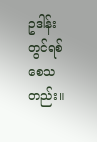ဥဒါန်းတွင်ရစ်စေသတည်း။